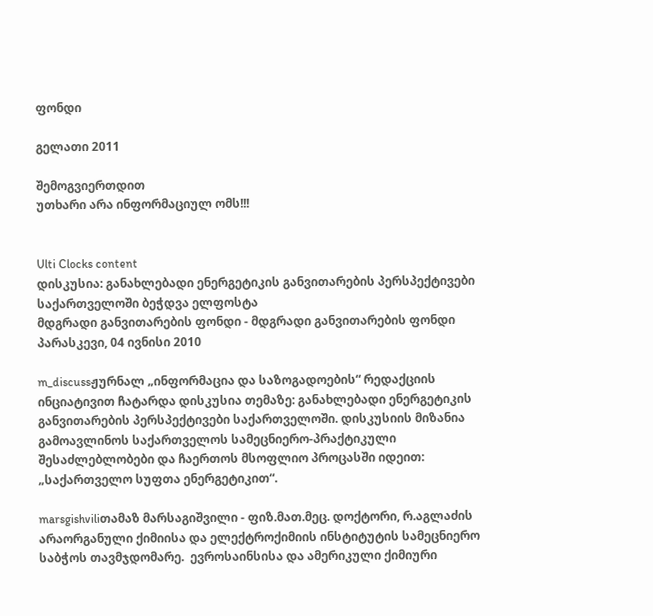ფონდი

გელათი 2011

შემოგვიერთდით
უთხარი არა ინფორმაციულ ომს!!!


Ulti Clocks content
დისკუსია: განახლებადი ენერგეტიკის განვითარების პერსპექტივები საქართველოში ბეჭდვა ელფოსტა
მდგრადი განვითარების ფონდი - მდგრადი განვითარების ფონდი
პარასკევი, 04 ივნისი 2010

m_discussჟურნალ „ინფორმაცია და საზოგადოების“ რედაქციის ინციატივით ჩატარდა დისკუსია თემაზე: განახლებადი ენერგეტიკის განვითარების პერსპექტივები საქართველოში. დისკუსიის მიზანია გამოავლინოს საქართველოს სამეცნიერო-პრაქტიკული შესაძლებლობები და ჩაერთოს მსოფლიო პროცასში იდეით: „საქართველო სუფთა ენერგეტიკით“.

marsgishviliთამაზ მარსაგიშვილი - ფიზ.მათ.მეც. დოქტორი, რ.აგლაძის არაორგანული ქიმიისა და ელექტროქიმიის ინსტიტუტის სამეცნიერო საბჭოს თავმჯდომარე.  ევროსაინსისა და ამერიკული ქიმიური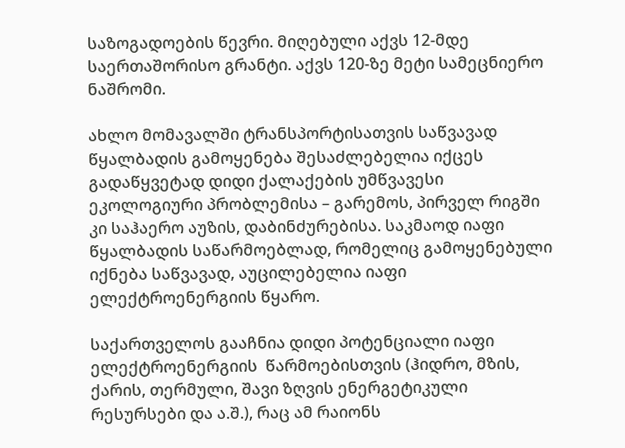საზოგადოების წევრი. მიღებული აქვს 12-მდე საერთაშორისო გრანტი. აქვს 120-ზე მეტი სამეცნიერო ნაშრომი.

ახლო მომავალში ტრანსპორტისათვის საწვავად წყალბადის გამოყენება შესაძლებელია იქცეს გადაწყვეტად დიდი ქალაქების უმწვავესი ეკოლოგიური პრობლემისა – გარემოს, პირველ რიგში კი საჰაერო აუზის, დაბინძურებისა. საკმაოდ იაფი წყალბადის საწარმოებლად, რომელიც გამოყენებული იქნება საწვავად, აუცილებელია იაფი ელექტროენერგიის წყარო.

საქართველოს გააჩნია დიდი პოტენციალი იაფი ელექტროენერგიის  წარმოებისთვის (ჰიდრო, მზის, ქარის, თერმული, შავი ზღვის ენერგეტიკული რესურსები და ა.შ.), რაც ამ რაიონს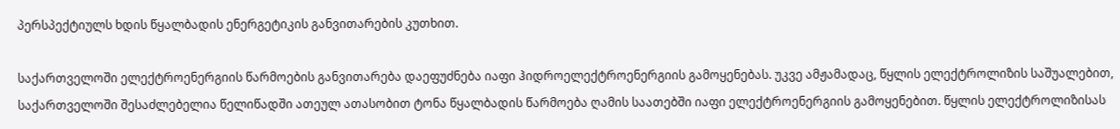პერსპექტიულს ხდის წყალბადის ენერგეტიკის განვითარების კუთხით.

საქართველოში ელექტროენერგიის წარმოების განვითარება დაეფუძნება იაფი ჰიდროელექტროენერგიის გამოყენებას. უკვე ამჟამადაც, წყლის ელექტროლიზის საშუალებით, საქართველოში შესაძლებელია წელიწადში ათეულ ათასობით ტონა წყალბადის წარმოება ღამის საათებში იაფი ელექტროენერგიის გამოყენებით. წყლის ელექტროლიზისას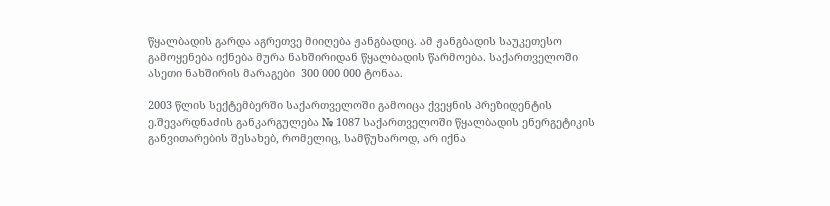წყალბადის გარდა აგრეთვე მიიღება ჟანგბადიც. ამ ჟანგბადის საუკეთესო გამოყენება იქნება მურა ნახშირიდან წყალბადის წარმოება. საქართველოში ასეთი ნახშირის მარაგები  300 000 000 ტონაა.

2003 წლის სექტემბერში საქართველოში გამოიცა ქვეყნის პრეზიდენტის ე.შევარდნაძის განკარგულება № 1087 საქართველოში წყალბადის ენერგეტიკის განვითარების შესახებ, რომელიც, სამწუხაროდ, არ იქნა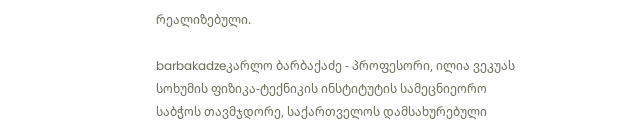რეალიზებული.

barbakadzeკარლო ბარბაქაძე - პროფესორი, ილია ვეკუას სოხუმის ფიზიკა-ტექნიკის ინსტიტუტის სამეცნიეორო საბჭოს თავმჯდორე, საქართველოს დამსახურებული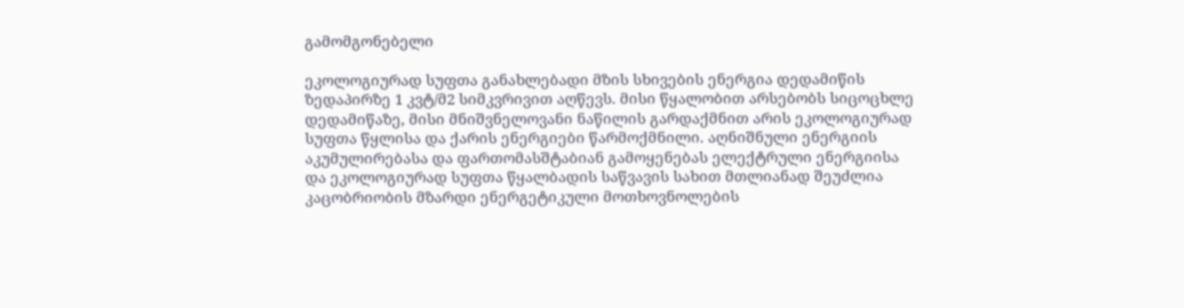გამომგონებელი

ეკოლოგიურად სუფთა განახლებადი მზის სხივების ენერგია დედამიწის ზედაპირზე 1 კვტ/მ2 სიმკვრივით აღწევს. მისი წყალობით არსებობს სიცოცხლე დედამიწაზე, მისი მნიშვნელოვანი ნაწილის გარდაქმნით არის ეკოლოგიურად სუფთა წყლისა და ქარის ენერგიები წარმოქმნილი. აღნიშნული ენერგიის აკუმულირებასა და ფართომასშტაბიან გამოყენებას ელექტრული ენერგიისა და ეკოლოგიურად სუფთა წყალბადის საწვავის სახით მთლიანად შეუძლია კაცობრიობის მზარდი ენერგეტიკული მოთხოვნოლების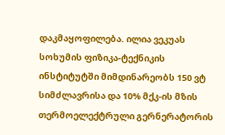დაკმაყოფილება. ილია ვეკუას სოხუმის ფიზიკა-ტექნიკის ინსტიტუტში მიმდინარეობს 150 ვტ სიმძლავრისა და 10% მქკ-ის მზის თერმოელექტრული გერნერატორის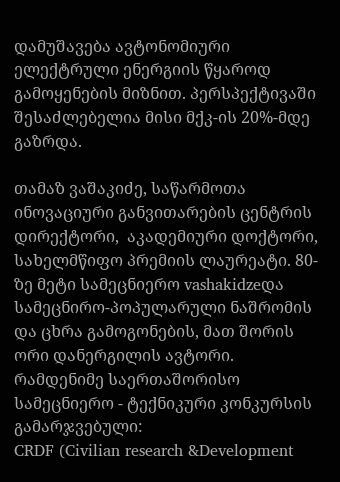დამუშავება ავტონომიური ელექტრული ენერგიის წყაროდ გამოყენების მიზნით. პერსპექტივაში შესაძლებელია მისი მქკ-ის 20%-მდე გაზრდა.

თამაზ ვაშაკიძე, საწარმოთა ინოვაციური განვითარების ცენტრის დირექტორი,  აკადემიური დოქტორი, სახელმწიფო პრემიის ლაურეატი. 80-ზე მეტი სამეცნიერო vashakidzeდა სამეცნირო-პოპულარული ნაშრომის და ცხრა გამოგონების, მათ შორის ორი დანერგილის ავტორი.
რამდენიმე საერთაშორისო სამეცნიერო - ტექნიკური კონკურსის გამარჯვებული:
CRDF (Civilian research &Development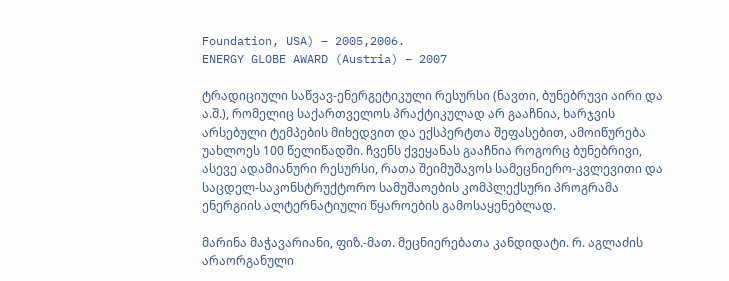Foundation, USA) – 2005,2006.
ENERGY GLOBE AWARD (Austria) – 2007

ტრადიციული საწვავ-ენერგეტიკული რესურსი (ნავთი, ბუნებრუვი აირი და ა.შ.), რომელიც საქართველოს პრაქტიკულად არ გააჩნია, ხარჯვის არსებული ტემპების მიხედვით და ექსპერტთა შეფასებით, ამოიწურება უახლოეს 100 წელიწადში. ჩვენს ქვეყანას გააჩნია როგორც ბუნებრივი, ასევე ადამიანური რესურსი, რათა შეიმუშავოს სამეცნიერო-კვლევითი და საცდელ-საკონსტრუქტორო სამუშაოების კომპლექსური პროგრამა ენერგიის ალტერნატიული წყაროების გამოსაყენებლად.

მარინა მაჭავარიანი, ფიზ.-მათ. მეცნიერებათა კანდიდატი. რ. აგლაძის არაორგანული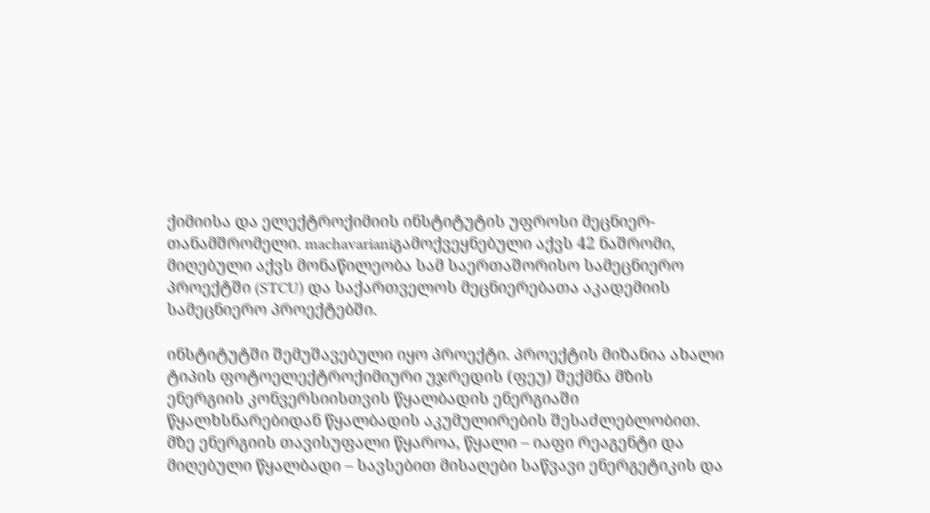ქიმიისა და ელექტროქიმიის ინსტიტუტის უფროსი მეცნიერ-თანამშრომელი. machavarianiგამოქვეყნებული აქვს 42 ნაშრომი, მიღებული აქვს მონაწილეობა სამ საერთაშორისო სამეცნიერო პროექტში (STCU) და საქართველოს მეცნიერებათა აკადემიის სამეცნიერო პროექტებში.

ინსტიტუტში შემუშავებული იყო პროექტი. პროექტის მიზანია ახალი ტიპის ფოტოელექტროქიმიური უჯრედის (ფეუ) შექმნა მზის ენერგიის კონვერსიისთვის წყალბადის ენერგიაში წყალხსნარებიდან წყალბადის აკუმულირების შესაძლებლობით. მზე ენერგიის თავისუფალი წყაროა, წყალი – იაფი რეაგენტი და მიღებული წყალბადი – სავსებით მისაღები საწვავი ენერგეტიკის და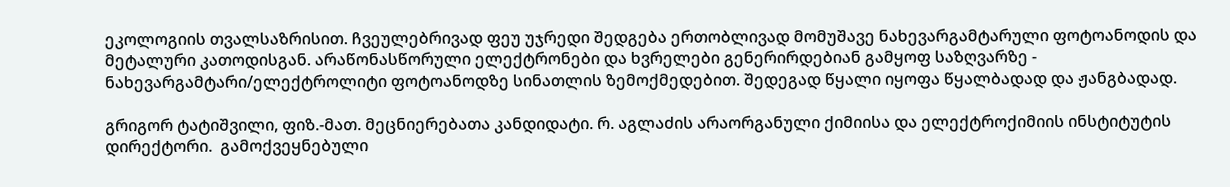ეკოლოგიის თვალსაზრისით. ჩვეულებრივად ფეუ უჯრედი შედგება ერთობლივად მომუშავე ნახევარგამტარული ფოტოანოდის და მეტალური კათოდისგან. არაწონასწორული ელექტრონები და ხვრელები გენერირდებიან გამყოფ საზღვარზე - ნახევარგამტარი/ელექტროლიტი ფოტოანოდზე სინათლის ზემოქმედებით. შედეგად წყალი იყოფა წყალბადად და ჟანგბადად.

გრიგორ ტატიშვილი, ფიზ.-მათ. მეცნიერებათა კანდიდატი. რ. აგლაძის არაორგანული ქიმიისა და ელექტროქიმიის ინსტიტუტის დირექტორი.  გამოქვეყნებული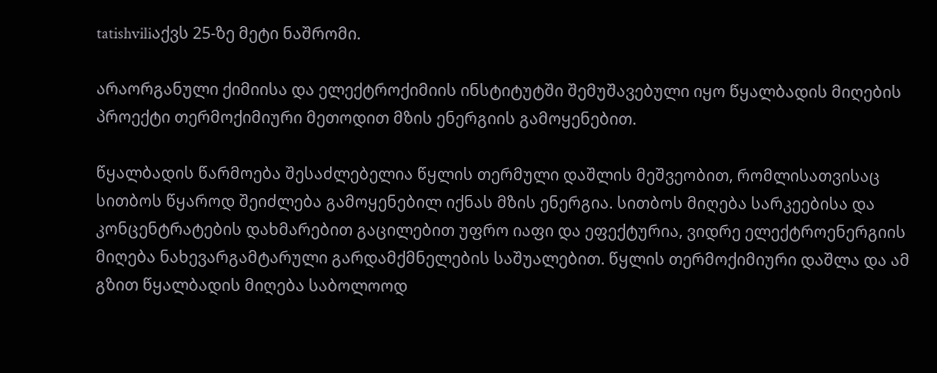tatishviliაქვს 25-ზე მეტი ნაშრომი.

არაორგანული ქიმიისა და ელექტროქიმიის ინსტიტუტში შემუშავებული იყო წყალბადის მიღების პროექტი თერმოქიმიური მეთოდით მზის ენერგიის გამოყენებით.

წყალბადის წარმოება შესაძლებელია წყლის თერმული დაშლის მეშვეობით, რომლისათვისაც სითბოს წყაროდ შეიძლება გამოყენებილ იქნას მზის ენერგია. სითბოს მიღება სარკეებისა და კონცენტრატების დახმარებით გაცილებით უფრო იაფი და ეფექტურია, ვიდრე ელექტროენერგიის მიღება ნახევარგამტარული გარდამქმნელების საშუალებით. წყლის თერმოქიმიური დაშლა და ამ გზით წყალბადის მიღება საბოლოოდ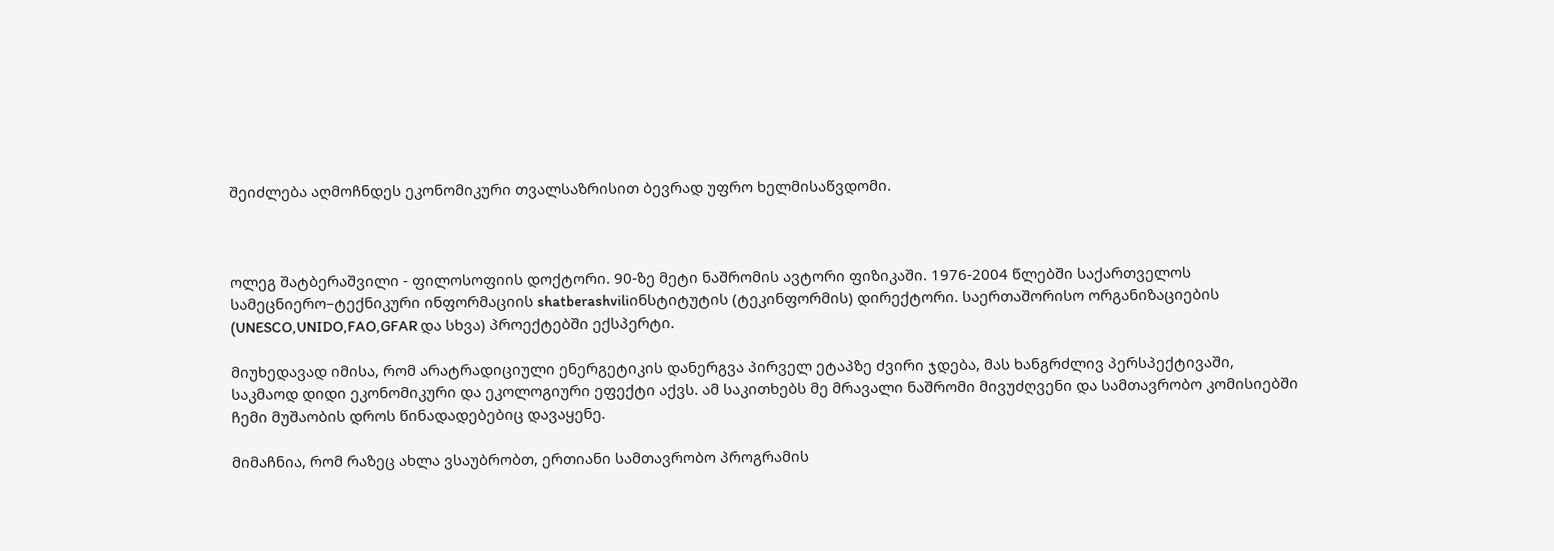შეიძლება აღმოჩნდეს ეკონომიკური თვალსაზრისით ბევრად უფრო ხელმისაწვდომი.



ოლეგ შატბერაშვილი - ფილოსოფიის დოქტორი. 90-ზე მეტი ნაშრომის ავტორი ფიზიკაში. 1976-2004 წლებში საქართველოს სამეცნიერო–ტექნიკური ინფორმაციის shatberashviliინსტიტუტის (ტეკინფორმის) დირექტორი. საერთაშორისო ორგანიზაციების (UNESCO,UNIDO,FAO,GFAR და სხვა) პროექტებში ექსპერტი.

მიუხედავად იმისა, რომ არატრადიციული ენერგეტიკის დანერგვა პირველ ეტაპზე ძვირი ჯდება, მას ხანგრძლივ პერსპექტივაში, საკმაოდ დიდი ეკონომიკური და ეკოლოგიური ეფექტი აქვს. ამ საკითხებს მე მრავალი ნაშრომი მივუძღვენი და სამთავრობო კომისიებში ჩემი მუშაობის დროს წინადადებებიც დავაყენე.

მიმაჩნია, რომ რაზეც ახლა ვსაუბრობთ, ერთიანი სამთავრობო პროგრამის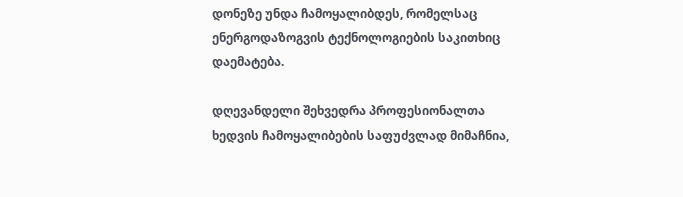დონეზე უნდა ჩამოყალიბდეს, რომელსაც ენერგოდაზოგვის ტექნოლოგიების საკითხიც დაემატება.

დღევანდელი შეხვედრა პროფესიონალთა ხედვის ჩამოყალიბების საფუძვლად მიმაჩნია,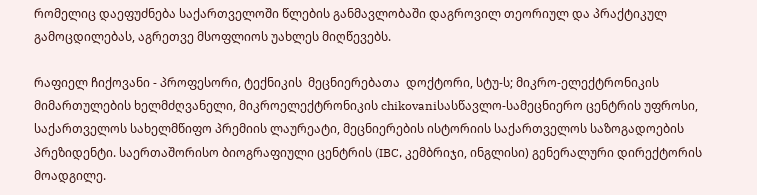რომელიც დაეფუძნება საქართველოში წლების განმავლობაში დაგროვილ თეორიულ და პრაქტიკულ გამოცდილებას, აგრეთვე მსოფლიოს უახლეს მიღწევებს.

რაფიელ ჩიქოვანი - პროფესორი, ტექნიკის  მეცნიერებათა  დოქტორი, სტუ-ს; მიკრო-ელექტრონიკის მიმართულების ხელმძღვანელი, მიკროელექტრონიკის chikovaniსასწავლო-სამეცნიერო ცენტრის უფროსი, საქართველოს სახელმწიფო პრემიის ლაურეატი, მეცნიერების ისტორიის საქართველოს საზოგადოების პრეზიდენტი. საერთაშორისო ბიოგრაფიული ცენტრის (IBC, კემბრიჯი, ინგლისი) გენერალური დირექტორის მოადგილე.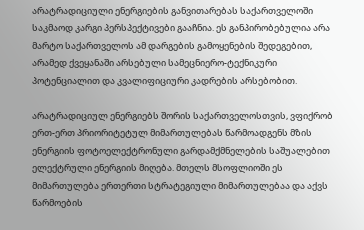არატრადიციული ენერგიების განვითარებას საქართველოში საკმაოდ კარგი პერსპექტივები გააჩნია. ეს განპირობებულია არა მარტო საქართველოს ამ დარგების გამოყენების შედეგებით, არამედ ქვეყანაში არსებული სამეცნიერო-ტექნიკური პოტენციალით და კვალიფიციური კადრების არსებობით.

არატრადიციულ ენერგიებს შორის საქართველოსთვის, ვფიქრობ ერთ-ერთ პრიორიტეტულ მიმართულებას წარმოადგენს მზის ენერგიის ფოტოელექტრონული გარდამქმნელების საშუალებით ელექტრული ენერგიის მიღება. მთელს მსოფლიოში ეს მიმართულება ერთერთი სტრატეგიული მიმართულებაა და აქვს წარმოების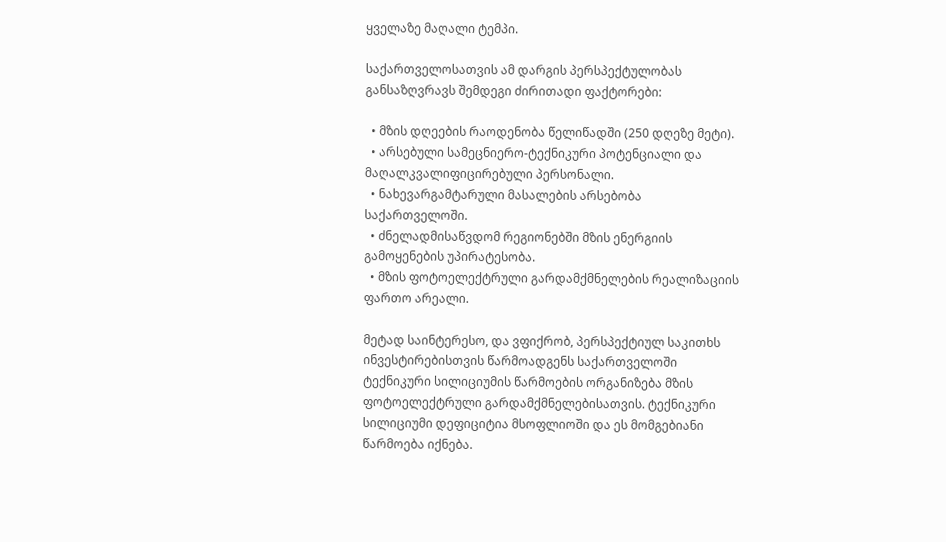ყველაზე მაღალი ტემპი.

საქართველოსათვის ამ დარგის პერსპექტულობას განსაზღვრავს შემდეგი ძირითადი ფაქტორები:

  • მზის დღეების რაოდენობა წელიწადში (250 დღეზე მეტი).
  • არსებული სამეცნიერო-ტექნიკური პოტენციალი და მაღალკვალიფიცირებული პერსონალი.
  • ნახევარგამტარული მასალების არსებობა საქართველოში.
  • ძნელადმისაწვდომ რეგიონებში მზის ენერგიის გამოყენების უპირატესობა.
  • მზის ფოტოელექტრული გარდამქმნელების რეალიზაციის ფართო არეალი.

მეტად საინტერესო, და ვფიქრობ, პერსპექტიულ საკითხს ინვესტირებისთვის წარმოადგენს საქართველოში ტექნიკური სილიციუმის წარმოების ორგანიზება მზის ფოტოელექტრული გარდამქმნელებისათვის. ტექნიკური სილიციუმი დეფიციტია მსოფლიოში და ეს მომგებიანი წარმოება იქნება.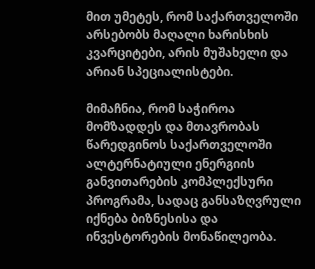მით უმეტეს, რომ საქართველოში არსებობს მაღალი ხარისხის კვარციტები, არის მუშახელი და არიან სპეციალისტები.

მიმაჩნია, რომ საჭიროა მომზადდეს და მთავრობას წარედგინოს საქართველოში ალტერნატიული ენერგიის განვითარების კომპლექსური პროგრამა, სადაც განსაზღვრული იქნება ბიზნესისა და ინვესტორების მონაწილეობა.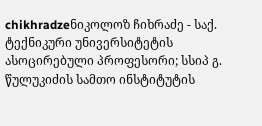chikhradzeნიკოლოზ ჩიხრაძე - საქ. ტექნიკური უნივერსიტეტის ასოცირებული პროფესორი; სსიპ გ. წულუკიძის სამთო ინსტიტუტის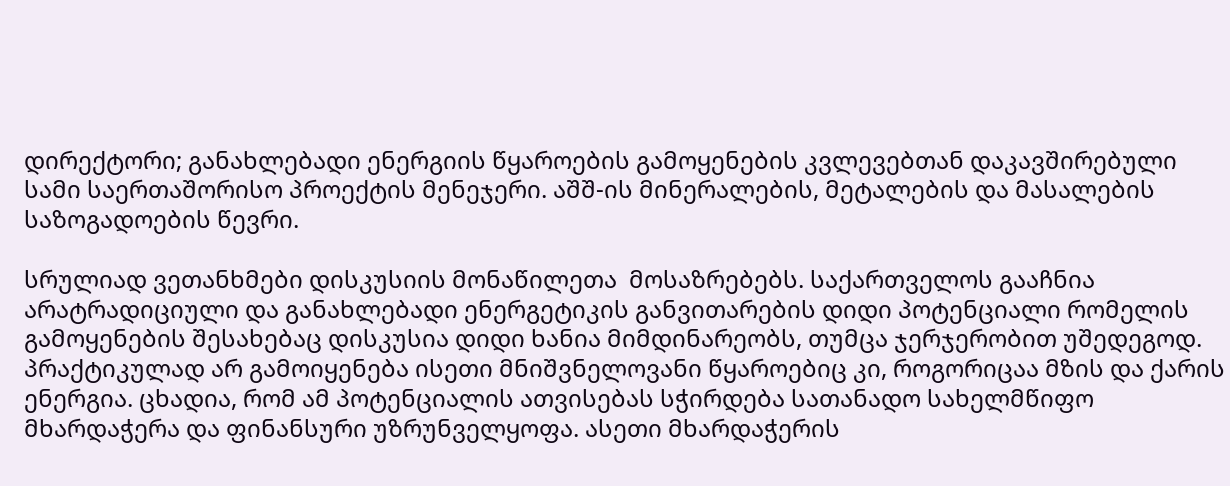დირექტორი; განახლებადი ენერგიის წყაროების გამოყენების კვლევებთან დაკავშირებული სამი საერთაშორისო პროექტის მენეჯერი. აშშ-ის მინერალების, მეტალების და მასალების საზოგადოების წევრი.

სრულიად ვეთანხმები დისკუსიის მონაწილეთა  მოსაზრებებს. საქართველოს გააჩნია არატრადიციული და განახლებადი ენერგეტიკის განვითარების დიდი პოტენციალი რომელის გამოყენების შესახებაც დისკუსია დიდი ხანია მიმდინარეობს, თუმცა ჯერჯერობით უშედეგოდ. პრაქტიკულად არ გამოიყენება ისეთი მნიშვნელოვანი წყაროებიც კი, როგორიცაა მზის და ქარის ენერგია. ცხადია, რომ ამ პოტენციალის ათვისებას სჭირდება სათანადო სახელმწიფო მხარდაჭერა და ფინანსური უზრუნველყოფა. ასეთი მხარდაჭერის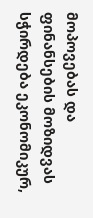მოპოვებას და ფინანსების მოზიდვას სჭირდება ეკონომიკურ,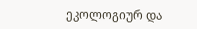ეკოლოგიურ და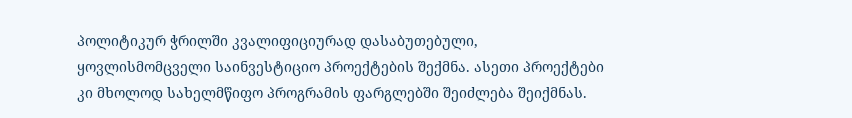პოლიტიკურ ჭრილში კვალიფიციურად დასაბუთებული, ყოვლისმომცველი საინვესტიციო პროექტების შექმნა. ასეთი პროექტები კი მხოლოდ სახელმწიფო პროგრამის ფარგლებში შეიძლება შეიქმნას.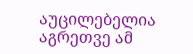აუცილებელია აგრეთვე ამ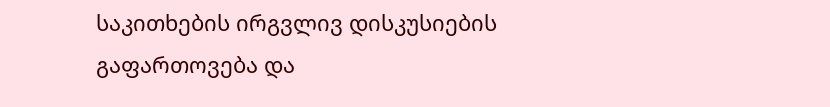საკითხების ირგვლივ დისკუსიების გაფართოვება და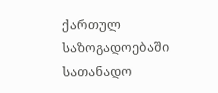ქართულ საზოგადოებაში სათანადო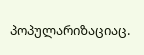პოპულარიზაციაც.